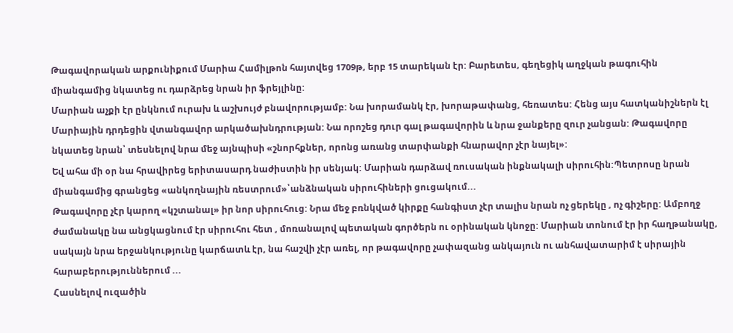Թագավորական արքունիքում Մարիա Համիլթոն հայտվեց 1709թ, երբ 15 տարեկան էր: Բարետես, գեղեցիկ աղջկան թագուհին միանգամից նկատեց ու դարձրեց նրան իր ֆրեյլինը:
Մարիան աչքի էր ընկնում ուրախ և աշխույժ բնավորությամբ: Նա խորամանկ էր, խորաթափանց, հեռատես: Հենց այս հատկանիշներն էլ Մարիային դրդեցին վտանգավոր արկածախնդրության: Նա որոշեց դուր գալ թագավորին և նրա ջանքերը զուր չանցան: Թագավորը նկատեց նրան՝ տեսնելով նրա մեջ այնպիսի «շնորհքներ, որոնց առանց տարփանքի հնարավոր չէր նայել»:
Եվ ահա մի օր նա հրավիրեց երիտասարդ նաժիստին իր սենյակ: Մարիան դարձավ ռուսական ինքնակալի սիրուհին:Պետրոսը նրան միանգամից գրանցեց «անկողնային ռեստրում»՝անձնական սիրուհիների ցուցակում...
Թագավորը չէր կարող «կշտանալ» իր նոր սիրուհուց: Նրա մեջ բռնկված կիրքը հանգիստ չէր տալիս նրան ոչ ցերեկը , ոչ գիշերը: Ամբողջ ժամանակը նա անցկացնում էր սիրուհու հետ , մոռանալով պետական գործերն ու օրինական կնոջը: Մարիան տոնում էր իր հաղթանակը, սակայն նրա երջանկությունը կարճատև էր, նա հաշվի չէր առել, որ թագավորը չափազանց անկայուն ու անհավատարիմ է սիրային հարաբերություններում ...
Հասնելով ուզածին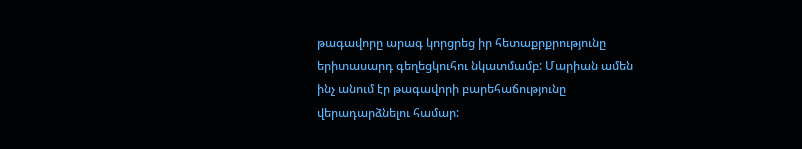թագավորը արագ կորցրեց իր հետաքրքրությունը երիտասարդ գեղեցկուհու նկատմամբ: Մարիան ամեն ինչ անում էր թագավորի բարեհաճությունը վերադարձնելու համար: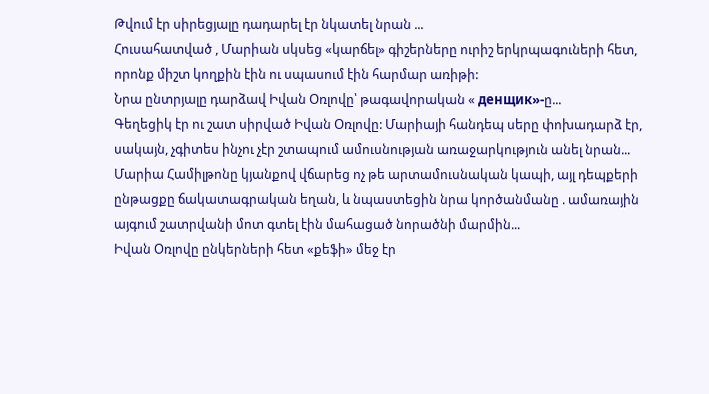Թվում էր սիրեցյալը դադարել էր նկատել նրան ...
Հուսահատված , Մարիան սկսեց «կարճել» գիշերները ուրիշ երկրպագուների հետ, որոնք միշտ կողքին էին ու սպասում էին հարմար առիթի:
Նրա ընտրյալը դարձավ Իվան Օռլովը՝ թագավորական « денщик»-ը...
Գեղեցիկ էր ու շատ սիրված Իվան Օռլովը: Մարիայի հանդեպ սերը փոխադարձ էր, սակայն, չգիտես ինչու չէր շտապում ամուսնության առաջարկություն անել նրան...
Մարիա Համիլթոնը կյանքով վճարեց ոչ թե արտամուսնական կապի, այլ դեպքերի ընթացքը ճակատագրական եղան, և նպաստեցին նրա կործանմանը . ամառային այգում շատրվանի մոտ գտել էին մահացած նորածնի մարմին...
Իվան Օռլովը ընկերների հետ «քեֆի» մեջ էր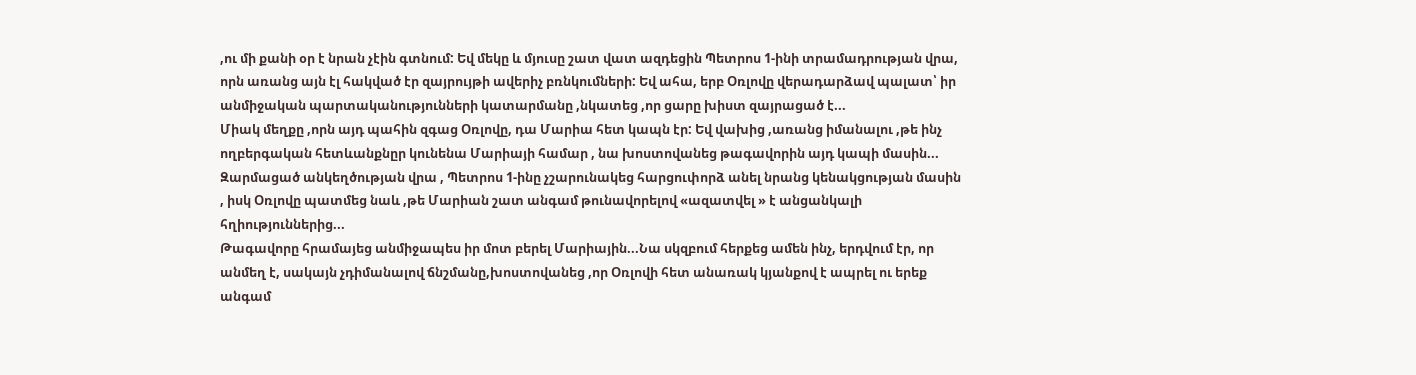,ու մի քանի օր է նրան չէին գտնում: Եվ մեկը և մյուսը շատ վատ ազդեցին Պետրոս 1-ինի տրամադրության վրա, որն առանց այն էլ հակված էր զայրույթի ավերիչ բռնկումների: Եվ ահա, երբ Օռլովը վերադարձավ պալատ՝ իր անմիջական պարտականությունների կատարմանը ,նկատեց ,որ ցարը խիստ զայրացած է...
Միակ մեղքը ,որն այդ պահին զգաց Օռլովը, դա Մարիա հետ կապն էր: Եվ վախից ,առանց իմանալու ,թե ինչ ողբերգական հետևանքնըր կունենա Մարիայի համար , նա խոստովանեց թագավորին այդ կապի մասին...
Զարմացած անկեղծության վրա , Պետրոս 1-ինը չշարունակեց հարցուփորձ անել նրանց կենակցության մասին , իսկ Օռլովը պատմեց նաև ,թե Մարիան շատ անգամ թունավորելով «ազատվել » է անցանկալի հղիություններից...
Թագավորը հրամայեց անմիջապես իր մոտ բերել Մարիային...Նա սկզբում հերքեց ամեն ինչ, երդվում էր, որ անմեղ է, սակայն չդիմանալով ճնշմանը,խոստովանեց ,որ Օռլովի հետ անառակ կյանքով է ապրել ու երեք անգամ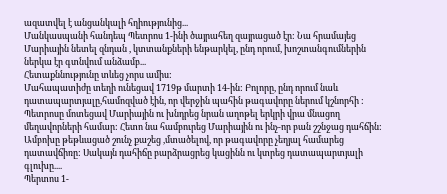ազատվել է անցանկալի հղիությունից...
Մանկասպանի հանդեպ Պետրոս 1-ինի ծայրահեղ զայրացած էր: Նա հրամայեց Մարիային նետել զնդան , կտտանքների ենթարկել, ընդ որում, խոշտանգումներին ներկա էր գտնվում անձամբ...
Հետաքննությունը տևեց չորս ամիս:
Մահապատիժը տեղի ունեցավ 1719թ մարտի 14-ին: Բոլորը, ընդ որում նաև դատապարտյալը,համոզված էին, որ վերջին պահին թագավորը ներում կշնորհի :
Պետրոսը մոտեցավ Մարիային ու խնդրեց նրան աղոթել երկրի վրա մնացող մեղավորների համար: Հետո նա համբուրեց Մարիային ու ինչ-որ բան շշնջաց դահճին: Ամբոխը թեթևացած շունչ քաշեց ,մտածելով, որ թագավորը չեղյալ համարեց դատավճիռը: Սակայն դահիճը բարձրացրեց կացինն ու կտրեց դատապարտյալի գլուխը....
Պերտոս 1-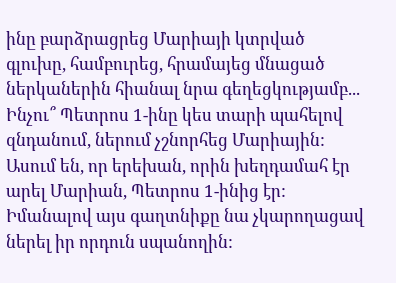ինը բարձրացրեց Մարիայի կտրված գլուխը, համբուրեց, հրամայեց մնացած ներկաներին հիանալ նրա գեղեցկությամբ...
Ինչու՞ Պետրոս 1-ինը կես տարի պահելով զնդանում, ներում չշնորհեց Մարիային: Ասում են, որ երեխան, որին խեղդամահ էր արել Մարիան, Պետրոս 1-ինից էր: Իմանալով այս գաղտնիքը նա չկարողացավ ներել իր որդուն սպանողին: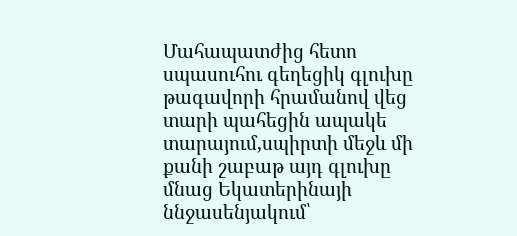Մահապատժից հետո սպասուհու գեղեցիկ գլուխը թագավորի հրամանով վեց տարի պահեցին ապակե տարայում,սպիրտի մեջև մի քանի շաբաթ այդ գլուխը մնաց Եկատերինայի ննջասենյակում՝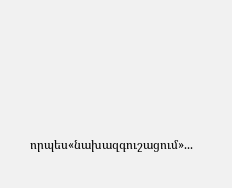որպես«նախազգուշացում»...